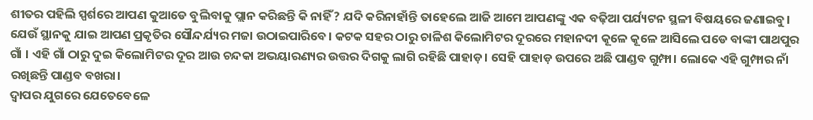ଶୀତର ପହିଲି ସ୍ପର୍ଶରେ ଆପଣ କୁଆଡେ ବୁଲିବାକୁ ପ୍ଲାନ କରିଛନ୍ତି କି ନାହିଁ? ଯଦି କରିନାହାଁନ୍ତି ତାହେଲେ ଆଜି ଆମେ ଆପଣଙ୍କୁ ଏକ ବଢ଼ିଆ ପର୍ଯ୍ୟଟନ ସ୍ଥଳୀ ବିଷୟରେ ଜଣାଇବୁ। ଯେଉଁ ସ୍ଥାନକୁ ଯାଇ ଆପଣ ପ୍ରକୃତିର ସୌନ୍ଦର୍ଯ୍ୟର ମଜା ଉଠାଇପାରିବେ। କଟକ ସହର ଠାରୁ ଚାଳିଶ କିଲୋମିଟର ଦୂରରେ ମହାନଦୀ କୂଳେ କୂଳେ ଆସିଲେ ପଡେ ବାଙ୍କୀ ପାଥପୁର ଗାଁ । ଏହି ଗାଁ ଠାରୁ ଦୁଇ କିଲୋମିଟର ଦୂର ଆଉ ଚନ୍ଦକା ଅଭୟାରଣ୍ୟର ଉତ୍ତର ଦିଗକୁ ଲାଗି ରହିଛି ପାହାଡ଼। ସେହି ପାହାଡ଼ ଉପରେ ଅଛି ପାଣ୍ଡବ ଗୁମ୍ଫା। ଲୋକେ ଏହି ଗୁମ୍ଫାର ନାଁ ରଖିଛନ୍ତି ପାଣ୍ଡବ ବଖରା।
ଦ୍ୱାପର ଯୁଗରେ ଯେତେବେଳେ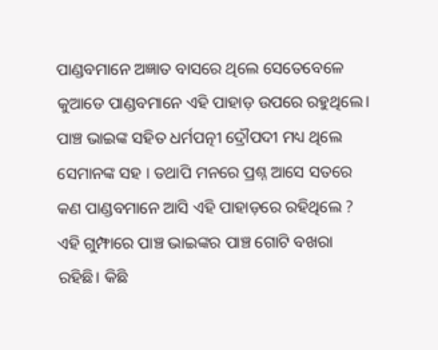ପାଣ୍ଡବମାନେ ଅଜ୍ଞାତ ବାସରେ ଥିଲେ ସେତେବେଳେ କୁଆଡେ ପାଣ୍ଡବମାନେ ଏହି ପାହାଡ଼ ଉପରେ ରହୁଥିଲେ। ପାଞ୍ଚ ଭାଇଙ୍କ ସହିତ ଧର୍ମପତ୍ନୀ ଦ୍ରୌପଦୀ ମଧ୍ୟ ଥିଲେ ସେମାନଙ୍କ ସହ । ତଥାପି ମନରେ ପ୍ରଶ୍ନ ଆସେ ସତରେ କଣ ପାଣ୍ଡବମାନେ ଆସି ଏହି ପାହାଡ଼ରେ ରହିଥିଲେ ? ଏହି ଗୁମ୍ଫାରେ ପାଞ୍ଚ ଭାଇଙ୍କର ପାଞ୍ଚ ଗୋଟି ବଖରା ରହିଛି। କିଛି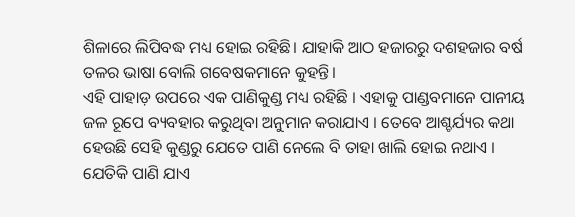ଶିଳାରେ ଲିପିବଦ୍ଧ ମଧ୍ୟ ହୋଇ ରହିଛି। ଯାହାକି ଆଠ ହଜାରରୁ ଦଶହଜାର ବର୍ଷ ତଳର ଭାଷା ବୋଲି ଗବେଷକମାନେ କୁହନ୍ତି।
ଏହି ପାହାଡ଼ ଉପରେ ଏକ ପାଣିକୁଣ୍ଡ ମଧ୍ୟ ରହିଛି । ଏହାକୁ ପାଣ୍ଡବମାନେ ପାନୀୟ ଜଳ ରୂପେ ବ୍ୟବହାର କରୁଥିବା ଅନୁମାନ କରାଯାଏ । ତେବେ ଆଶ୍ଚର୍ଯ୍ୟର କଥା ହେଉଛି ସେହି କୁଣ୍ଡରୁ ଯେତେ ପାଣି ନେଲେ ବି ତାହା ଖାଲି ହୋଇ ନଥାଏ । ଯେତିକି ପାଣି ଯାଏ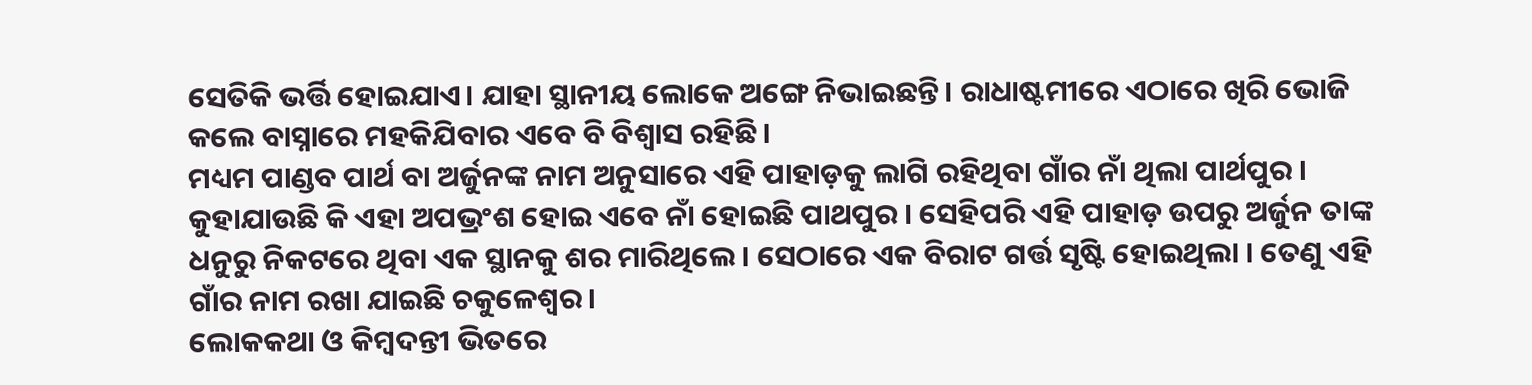ସେତିକି ଭର୍ତ୍ତି ହୋଇଯାଏ। ଯାହା ସ୍ଥାନୀୟ ଲୋକେ ଅଙ୍ଗେ ନିଭାଇଛନ୍ତି। ରାଧାଷ୍ଟମୀରେ ଏଠାରେ ଖିରି ଭୋଜି କଲେ ବାସ୍ନାରେ ମହକିଯିବାର ଏବେ ବି ବିଶ୍ବାସ ରହିଛି।
ମଧ୍ୟମ ପାଣ୍ଡବ ପାର୍ଥ ବା ଅର୍ଜୁନଙ୍କ ନାମ ଅନୁସାରେ ଏହି ପାହାଡ଼କୁ ଲାଗି ରହିଥିବା ଗାଁର ନାଁ ଥିଲା ପାର୍ଥପୁର । କୁହାଯାଉଛି କି ଏହା ଅପଭ୍ରଂଶ ହୋଇ ଏବେ ନାଁ ହୋଇଛି ପାଥପୁର । ସେହିପରି ଏହି ପାହାଡ଼ ଉପରୁ ଅର୍ଜୁନ ତାଙ୍କ ଧନୁରୁ ନିକଟରେ ଥିବା ଏକ ସ୍ଥାନକୁ ଶର ମାରିଥିଲେ । ସେଠାରେ ଏକ ବିରାଟ ଗର୍ତ୍ତ ସୃଷ୍ଟି ହୋଇଥିଲା । ତେଣୁ ଏହି ଗାଁର ନାମ ରଖା ଯାଇଛି ଚକୁଳେଶ୍ୱର।
ଲୋକକଥା ଓ କିମ୍ବଦନ୍ତୀ ଭିତରେ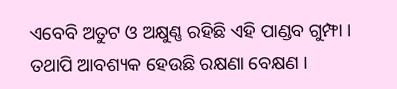ଏବେବି ଅତୁଟ ଓ ଅକ୍ଷୁଣ୍ଣ ରହିଛି ଏହି ପାଣ୍ଡବ ଗୁମ୍ଫା । ତଥାପି ଆବଶ୍ୟକ ହେଉଛି ରକ୍ଷଣା ବେକ୍ଷଣ ।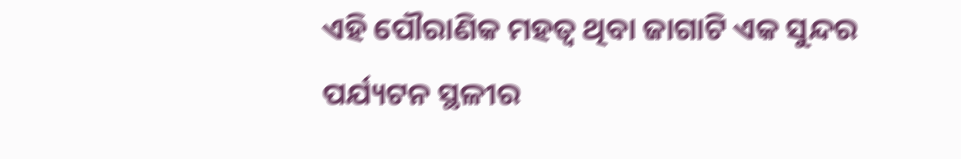ଏହି ପୌରାଣିକ ମହତ୍ୱ ଥିବା ଜାଗାଟି ଏକ ସୁନ୍ଦର ପର୍ଯ୍ୟଟନ ସ୍ଥଳୀର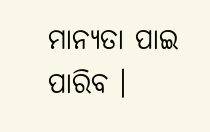ମାନ୍ୟତା ପାଇ ପାରିବ ।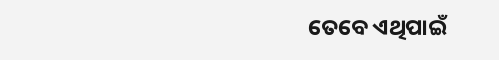ତେବେ ଏଥିପାଇଁ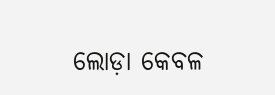ଲୋଡ଼ା କେବଳ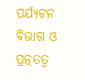ପର୍ଯ୍ୟଟନ ବିଭାଗ ଓ ପ୍ରତ୍ନତତ୍ବ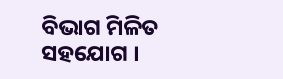ବିଭାଗ ମିଳିତ ସହଯୋଗ ।